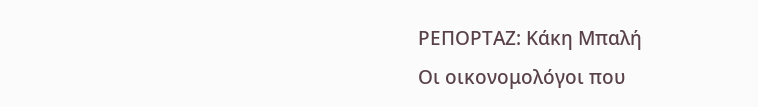ΡΕΠΟΡΤΑΖ: Κάκη Μπαλή
Οι οικονομολόγοι που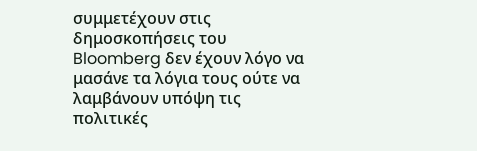συμμετέχουν στις δημοσκοπήσεις του Bloomberg δεν έχουν λόγο να μασάνε τα λόγια τους ούτε να λαμβάνουν υπόψη τις πολιτικές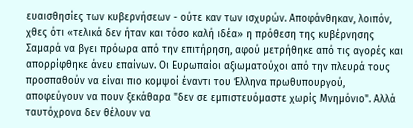ευαισθησίες των κυβερνήσεων - ούτε καν των ισχυρών. Αποφάνθηκαν, λοιπόν, χθες ότι «τελικά δεν ήταν και τόσο καλή ιδέα» η πρόθεση της κυβέρνησης Σαμαρά να βγει πρόωρα από την επιτήρηση, αφού μετρήθηκε από τις αγορές και απορρίφθηκε άνευ επαίνων. Οι Ευρωπαίοι αξιωματούχοι από την πλευρά τους προσπαθούν να είναι πιο κομψοί έναντι του Έλληνα πρωθυπουργού, αποφεύγουν να πουν ξεκάθαρα "δεν σε εμπιστευόμαστε χωρίς Μνημόνιο". Αλλά ταυτόχρονα δεν θέλουν να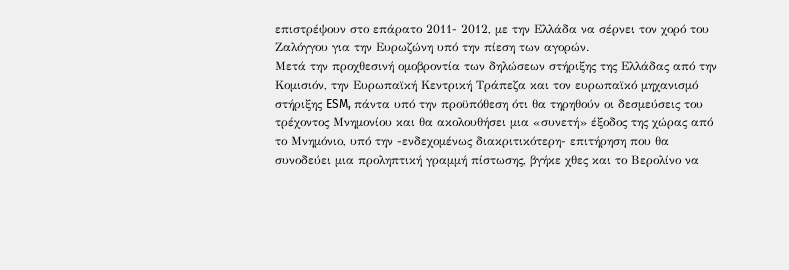επιστρέψουν στο επάρατο 2011- 2012, με την Ελλάδα να σέρνει τον χορό του Ζαλόγγου για την Ευρωζώνη υπό την πίεση των αγορών.
Μετά την προχθεσινή ομοβροντία των δηλώσεων στήριξης της Ελλάδας από την Κομισιόν, την Ευρωπαϊκή Κεντρική Τράπεζα και τον ευρωπαϊκό μηχανισμό στήριξης ESM, πάντα υπό την προϋπόθεση ότι θα τηρηθούν οι δεσμεύσεις του τρέχοντος Μνημονίου και θα ακολουθήσει μια «συνετή» έξοδος της χώρας από το Μνημόνιο, υπό την -ενδεχομένως διακριτικότερη- επιτήρηση που θα συνοδεύει μια προληπτική γραμμή πίστωσης, βγήκε χθες και το Βερολίνο να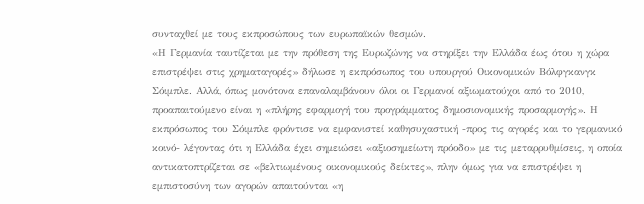συνταχθεί με τους εκπροσώπους των ευρωπαϊκών θεσμών.
«Η Γερμανία ταυτίζεται με την πρόθεση της Ευρωζώνης να στηρίξει την Ελλάδα έως ότου η χώρα επιστρέψει στις χρηματαγορές» δήλωσε η εκπρόσωπος του υπουργού Οικονομικών Βόλφγκανγκ Σόιμπλε. Αλλά, όπως μονότονα επαναλαμβάνουν όλοι οι Γερμανοί αξιωματούχοι από το 2010, προαπαιτούμενο είναι η «πλήρης εφαρμογή του προγράμματος δημοσιονομικής προσαρμογής». Η εκπρόσωπος του Σόιμπλε φρόντισε να εμφανιστεί καθησυχαστική -προς τις αγορές και το γερμανικό κοινό- λέγοντας ότι η Ελλάδα έχει σημειώσει «αξιοσημείωτη πρόοδο» με τις μεταρρυθμίσεις, η οποία αντικατοπτρίζεται σε «βελτιωμένους οικονομικούς δείκτες», πλην όμως για να επιστρέψει η εμπιστοσύνη των αγορών απαιτούνται «η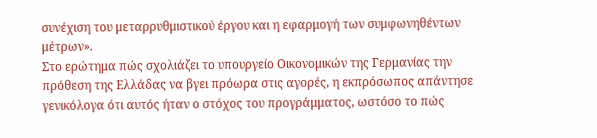συνέχιση του μεταρρυθμιστικού έργου και η εφαρμογή των συμφωνηθέντων μέτρων».
Στο ερώτημα πώς σχολιάζει το υπουργείο Οικονομικών της Γερμανίας την πρόθεση της Ελλάδας να βγει πρόωρα στις αγορές, η εκπρόσωπος απάντησε γενικόλογα ότι αυτός ήταν ο στόχος του προγράμματος, ωστόσο το πώς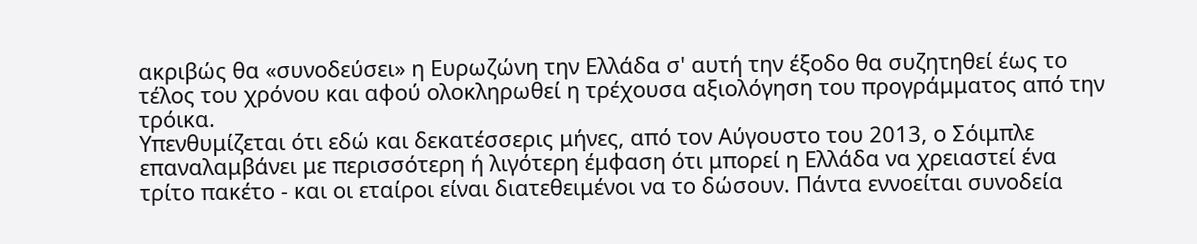ακριβώς θα «συνοδεύσει» η Ευρωζώνη την Ελλάδα σ' αυτή την έξοδο θα συζητηθεί έως το τέλος του χρόνου και αφού ολοκληρωθεί η τρέχουσα αξιολόγηση του προγράμματος από την τρόικα.
Υπενθυμίζεται ότι εδώ και δεκατέσσερις μήνες, από τον Αύγουστο του 2013, ο Σόιμπλε επαναλαμβάνει με περισσότερη ή λιγότερη έμφαση ότι μπορεί η Ελλάδα να χρειαστεί ένα τρίτο πακέτο - και οι εταίροι είναι διατεθειμένοι να το δώσουν. Πάντα εννοείται συνοδεία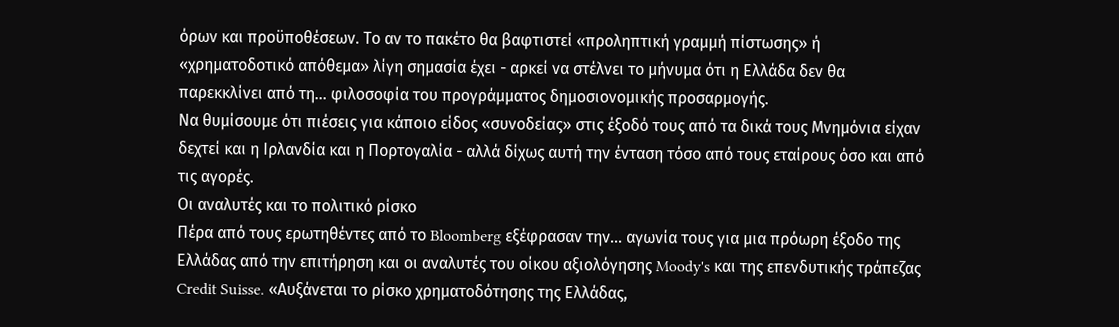όρων και προϋποθέσεων. Το αν το πακέτο θα βαφτιστεί «προληπτική γραμμή πίστωσης» ή «χρηματοδοτικό απόθεμα» λίγη σημασία έχει - αρκεί να στέλνει το μήνυμα ότι η Ελλάδα δεν θα παρεκκλίνει από τη... φιλοσοφία του προγράμματος δημοσιονομικής προσαρμογής.
Να θυμίσουμε ότι πιέσεις για κάποιο είδος «συνοδείας» στις έξοδό τους από τα δικά τους Μνημόνια είχαν δεχτεί και η Ιρλανδία και η Πορτογαλία - αλλά δίχως αυτή την ένταση τόσο από τους εταίρους όσο και από τις αγορές.
Οι αναλυτές και το πολιτικό ρίσκο
Πέρα από τους ερωτηθέντες από το Bloomberg εξέφρασαν την... αγωνία τους για μια πρόωρη έξοδο της Ελλάδας από την επιτήρηση και οι αναλυτές του οίκου αξιολόγησης Moody's και της επενδυτικής τράπεζας Credit Suisse. «Αυξάνεται το ρίσκο χρηματοδότησης της Ελλάδας,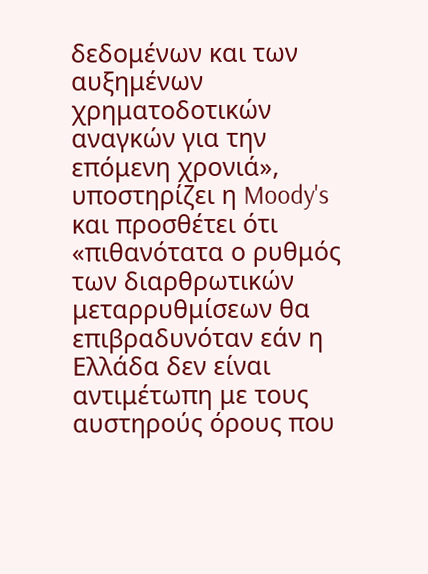δεδομένων και των αυξημένων χρηματοδοτικών αναγκών για την επόμενη χρονιά», υποστηρίζει η Moody's και προσθέτει ότι «πιθανότατα ο ρυθμός των διαρθρωτικών μεταρρυθμίσεων θα επιβραδυνόταν εάν η Ελλάδα δεν είναι αντιμέτωπη με τους αυστηρούς όρους που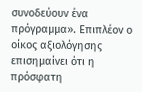συνοδεύουν ένα πρόγραμμα». Επιπλέον ο οίκος αξιολόγησης επισημαίνει ότι η πρόσφατη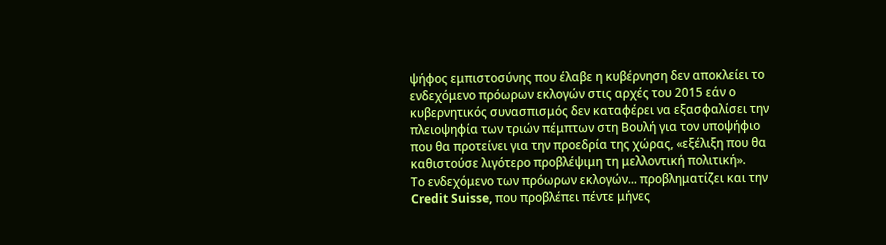ψήφος εμπιστοσύνης που έλαβε η κυβέρνηση δεν αποκλείει το ενδεχόμενο πρόωρων εκλογών στις αρχές του 2015 εάν ο κυβερνητικός συνασπισμός δεν καταφέρει να εξασφαλίσει την πλειοψηφία των τριών πέμπτων στη Βουλή για τον υποψήφιο που θα προτείνει για την προεδρία της χώρας, «εξέλιξη που θα καθιστούσε λιγότερο προβλέψιμη τη μελλοντική πολιτική».
Το ενδεχόμενο των πρόωρων εκλογών... προβληματίζει και την Credit Suisse, που προβλέπει πέντε μήνες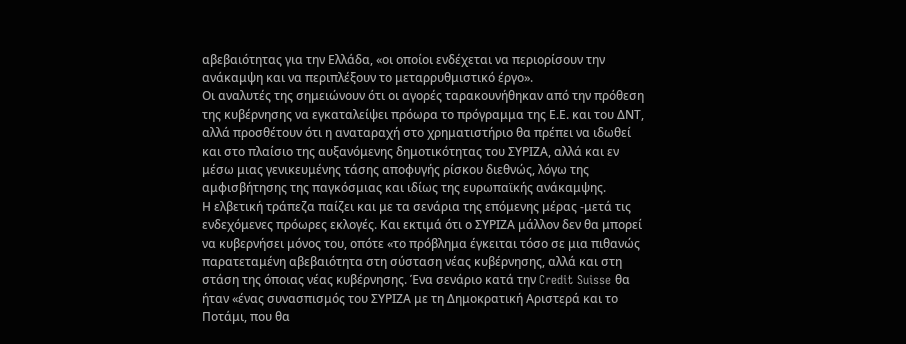αβεβαιότητας για την Ελλάδα, «οι οποίοι ενδέχεται να περιορίσουν την ανάκαμψη και να περιπλέξουν το μεταρρυθμιστικό έργο».
Οι αναλυτές της σημειώνουν ότι οι αγορές ταρακουνήθηκαν από την πρόθεση της κυβέρνησης να εγκαταλείψει πρόωρα το πρόγραμμα της Ε.Ε. και του ΔΝΤ, αλλά προσθέτουν ότι η αναταραχή στο χρηματιστήριο θα πρέπει να ιδωθεί και στο πλαίσιο της αυξανόμενης δημοτικότητας του ΣΥΡΙΖΑ, αλλά και εν μέσω μιας γενικευμένης τάσης αποφυγής ρίσκου διεθνώς, λόγω της αμφισβήτησης της παγκόσμιας και ιδίως της ευρωπαϊκής ανάκαμψης.
Η ελβετική τράπεζα παίζει και με τα σενάρια της επόμενης μέρας -μετά τις ενδεχόμενες πρόωρες εκλογές. Και εκτιμά ότι ο ΣΥΡΙΖΑ μάλλον δεν θα μπορεί να κυβερνήσει μόνος του, οπότε «το πρόβλημα έγκειται τόσο σε μια πιθανώς παρατεταμένη αβεβαιότητα στη σύσταση νέας κυβέρνησης, αλλά και στη στάση της όποιας νέας κυβέρνησης. Ένα σενάριο κατά την Credit Suisse θα ήταν «ένας συνασπισμός του ΣΥΡΙΖΑ με τη Δημοκρατική Αριστερά και το Ποτάμι, που θα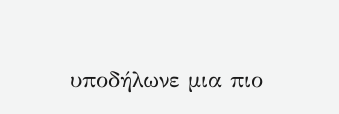υποδήλωνε μια πιο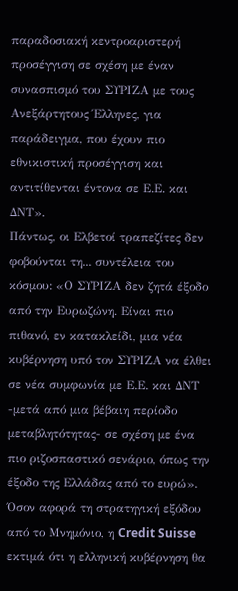παραδοσιακή κεντροαριστερή προσέγγιση σε σχέση με έναν συνασπισμό του ΣΥΡΙΖΑ με τους Ανεξάρτητους Έλληνες, για παράδειγμα, που έχουν πιο εθνικιστική προσέγγιση και αντιτίθενται έντονα σε Ε.Ε. και ΔΝΤ».
Πάντως, οι Ελβετοί τραπεζίτες δεν φοβούνται τη... συντέλεια του κόσμου: «Ο ΣΥΡΙΖΑ δεν ζητά έξοδο από την Ευρωζώνη. Είναι πιο πιθανό, εν κατακλείδι, μια νέα κυβέρνηση υπό τον ΣΥΡΙΖΑ να έλθει σε νέα συμφωνία με Ε.Ε. και ΔΝΤ -μετά από μια βέβαιη περίοδο μεταβλητότητας- σε σχέση με ένα πιο ριζοσπαστικό σενάριο, όπως την έξοδο της Ελλάδας από το ευρώ».
Όσον αφορά τη στρατηγική εξόδου από το Μνημόνιο, η Credit Suisse εκτιμά ότι η ελληνική κυβέρνηση θα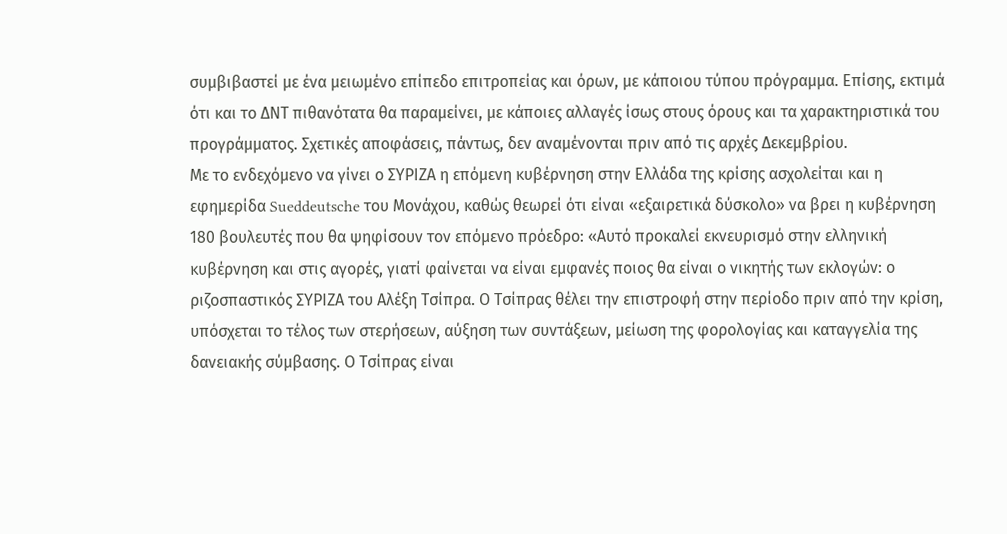συμβιβαστεί με ένα μειωμένο επίπεδο επιτροπείας και όρων, με κάποιου τύπου πρόγραμμα. Επίσης, εκτιμά ότι και το ΔΝΤ πιθανότατα θα παραμείνει, με κάποιες αλλαγές ίσως στους όρους και τα χαρακτηριστικά του προγράμματος. Σχετικές αποφάσεις, πάντως, δεν αναμένονται πριν από τις αρχές Δεκεμβρίου.
Με το ενδεχόμενο να γίνει ο ΣΥΡΙΖΑ η επόμενη κυβέρνηση στην Ελλάδα της κρίσης ασχολείται και η εφημερίδα Sueddeutsche του Μονάχου, καθώς θεωρεί ότι είναι «εξαιρετικά δύσκολο» να βρει η κυβέρνηση 180 βουλευτές που θα ψηφίσουν τον επόμενο πρόεδρο: «Αυτό προκαλεί εκνευρισμό στην ελληνική κυβέρνηση και στις αγορές, γιατί φαίνεται να είναι εμφανές ποιος θα είναι ο νικητής των εκλογών: ο ριζοσπαστικός ΣΥΡΙΖΑ του Αλέξη Τσίπρα. Ο Τσίπρας θέλει την επιστροφή στην περίοδο πριν από την κρίση, υπόσχεται το τέλος των στερήσεων, αύξηση των συντάξεων, μείωση της φορολογίας και καταγγελία της δανειακής σύμβασης. Ο Τσίπρας είναι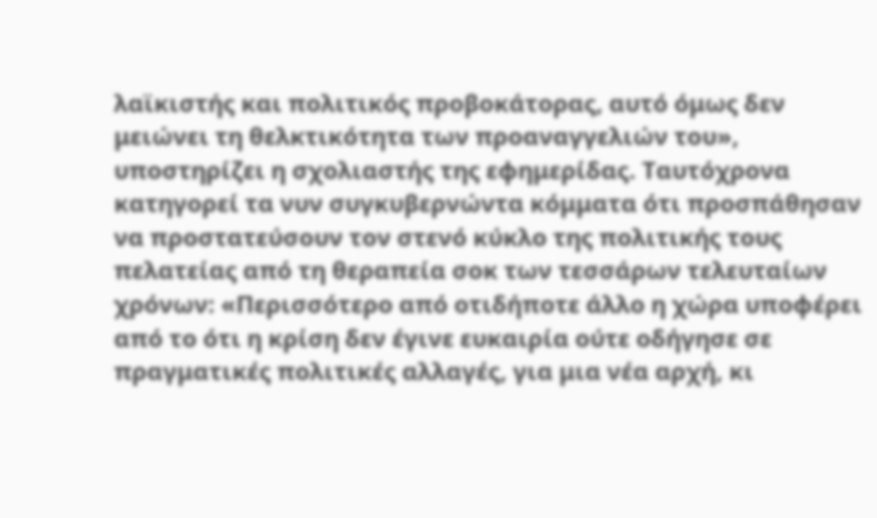λαϊκιστής και πολιτικός προβοκάτορας, αυτό όμως δεν μειώνει τη θελκτικότητα των προαναγγελιών του», υποστηρίζει η σχολιαστής της εφημερίδας. Ταυτόχρονα κατηγορεί τα νυν συγκυβερνώντα κόμματα ότι προσπάθησαν να προστατεύσουν τον στενό κύκλο της πολιτικής τους πελατείας από τη θεραπεία σοκ των τεσσάρων τελευταίων χρόνων: «Περισσότερο από οτιδήποτε άλλο η χώρα υποφέρει από το ότι η κρίση δεν έγινε ευκαιρία ούτε οδήγησε σε πραγματικές πολιτικές αλλαγές, για μια νέα αρχή, κι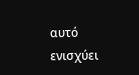αυτό ενισχύει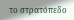το στρατόπεδο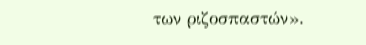των ριζοσπαστών».